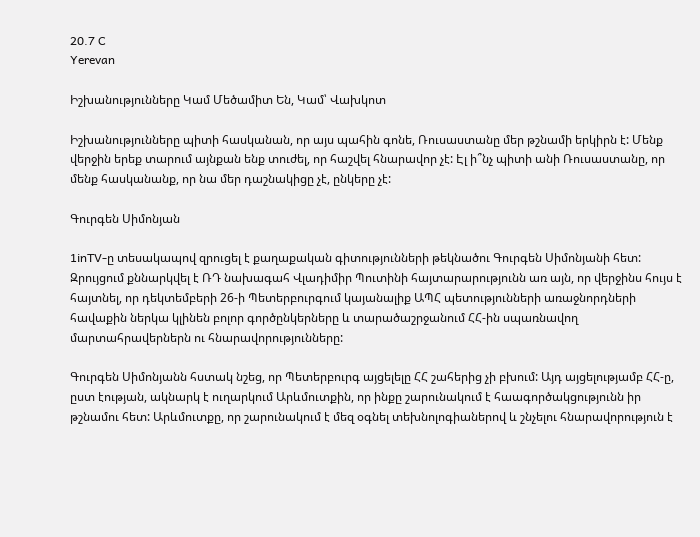20.7 C
Yerevan

Իշխանությունները Կամ Մեծամիտ Են, Կամ՝ Վախկոտ

Իշխանությունները պիտի հասկանան, որ այս պահին գոնե, Ռուսաստանը մեր թշնամի երկիրն է: Մենք վերջին երեք տարում այնքան ենք տուժել, որ հաշվել հնարավոր չէ: Էլ ի՞նչ պիտի անի Ռուսաստանը, որ մենք հասկանանք, որ նա մեր դաշնակիցը չէ, ընկերը չէ:

Գուրգեն Սիմոնյան

1inTV‑ը տեսակապով զրուցել է քաղաքական գիտությունների թեկնածու Գուրգեն Սիմոնյանի հետ: Զրույցում քննարկվել է ՌԴ նախագահ Վլադիմիր Պուտինի հայտարարությունն առ այն, որ վերջինս հույս է հայտնել, որ դեկտեմբերի 26‑ի Պետերբուրգում կայանալիք ԱՊՀ պետությունների առաջնորդների հավաքին ներկա կլինեն բոլոր գործընկերները և տարածաշրջանում ՀՀ-ին սպառնավող մարտահրավերներն ու հնարավորությունները:

Գուրգեն Սիմոնյանն հստակ նշեց, որ Պետերբուրգ այցելելը ՀՀ շահերից չի բխում: Այդ այցելությամբ ՀՀ‑ը, ըստ էության, ակնարկ է ուղարկում Արևմուտքին, որ ինքը շարունակում է հաագործակցությունն իր թշնամու հետ: Արևմուտքը, որ շարունակում է մեզ օգնել տեխնոլոգիաներով և շնչելու հնարավորություն է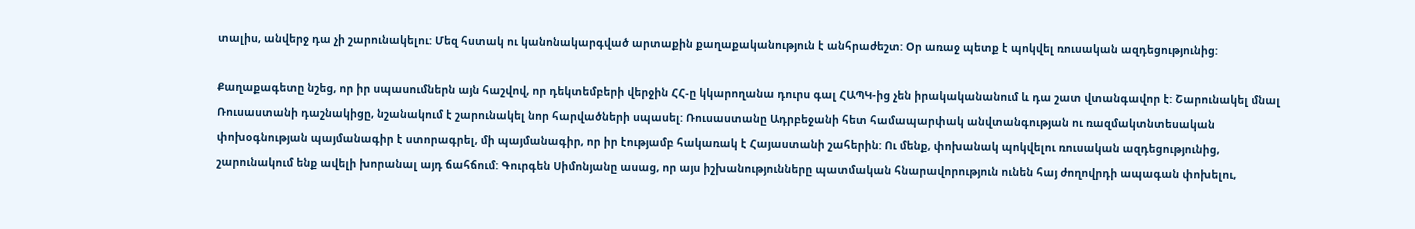տալիս, անվերջ դա չի շարունակելու: Մեզ հստակ ու կանոնակարգված արտաքին քաղաքականություն է անհրաժեշտ: Օր առաջ պետք է պոկվել ռուսական ազդեցությունից:

Քաղաքագետը նշեց, որ իր սպասումներն այն հաշվով, որ դեկտեմբերի վերջին ՀՀ‑ը կկարողանա դուրս գալ ՀԱՊԿ-ից չեն իրակականանում և դա շատ վտանգավոր է: Շարունակել մնալ Ռուսաստանի դաշնակիցը, նշանակում է շարունակել նոր հարվածների սպասել: Ռուսաստանը Ադրբեջանի հետ համապարփակ անվտանգության ու ռազմակտնտեսական փոխօգնության պայմանագիր է ստորագրել, մի պայմանագիր, որ իր էությամբ հակառակ է Հայաստանի շահերին: Ու մենք, փոխանակ պոկվելու ռուսական ազդեցությունից, շարունակում ենք ավելի խորանալ այդ ճահճում: Գուրգեն Սիմոնյանը ասաց, որ այս իշխանությունները պատմական հնարավորություն ունեն հայ ժողովրդի ապագան փոխելու,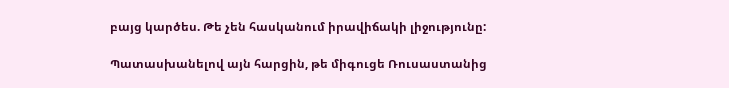բայց կարծես. Թե չեն հասկանում իրավիճակի լիջությունը:

Պատասխանելով այն հարցին, թե միգուցե Ռուսաստանից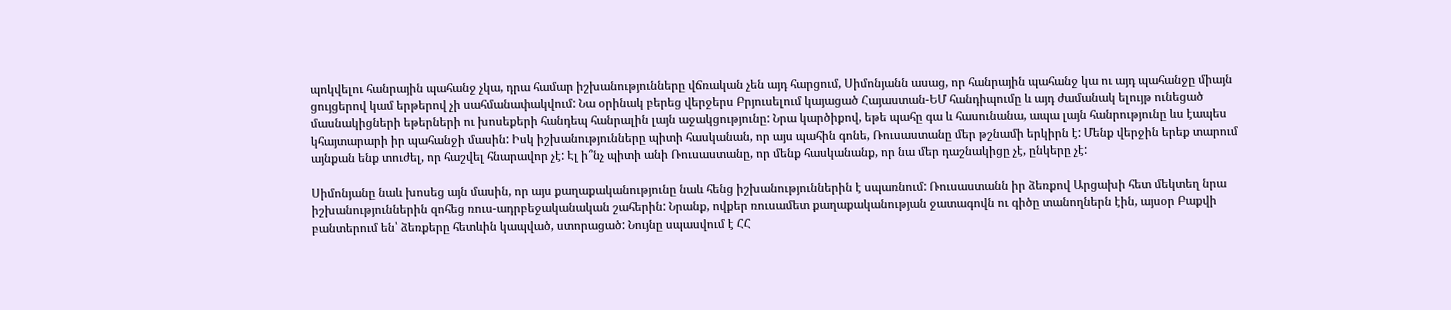պոկվելու հանրային պահանջ չկա, դրա համար իշխանությունները վճռական չեն այդ հարցում, Սիմոնյանն ասաց, որ հանրային պահանջ կա ու այդ պահանջը միայն ցույցերով կամ երթերով չի սահմանափակվում: Նա օրինակ բերեց վերջերս Բրյուսելում կայացած Հայաստան-ԵՄ հանդիպումը և այդ ժամանակ ելույթ ունեցած մասնակիցների եթերների ու խոսեքերի հանդեպ հանրալին լայն աջակցությունը: Նրա կարծիքով, եթե պահը գա և հասունանա, ապա լայն հանրությունը ևս էապես կհայտարարի իր պահանջի մասին: Իսկ իշխանությունները պիտի հասկանան, որ այս պահին գոնե, Ռուսաստանը մեր թշնամի երկիրն է: Մենք վերջին երեք տարում այնքան ենք տուժել, որ հաշվել հնարավոր չէ: Էլ ի՞նչ պիտի անի Ռուսաստանը, որ մենք հասկանանք, որ նա մեր դաշնակիցը չէ, ընկերը չէ:

Սիմոնյանը նաև խոսեց այն մասին, որ այս քաղաքականությունը նաև հենց իշխանություններին է սպառնում: Ռուսաստանն իր ձեռքով Արցախի հետ մեկտեղ նրա իշխանություններին զոհեց ռուս-ադրբեջականական շահերին: Նրանք, ովքեր ռուսամետ քաղաքականության ջատագովն ու գիծը տանողներն էին, այսօր Բաքվի բանտերում են՝ ձեռքերը հետևին կապված, ստորացած: Նույնը սպասվում է ՀՀ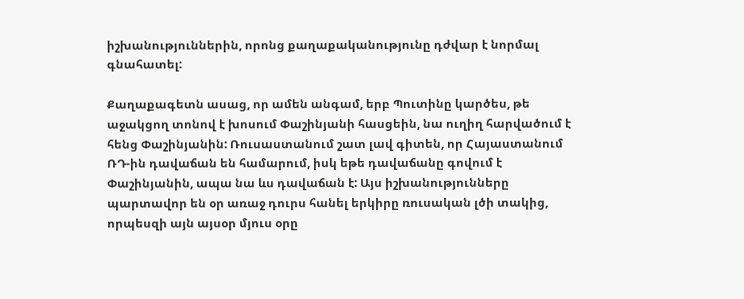իշխանություններին, որոնց քաղաքականությունը դժվար է նորմալ գնահատել:

Քաղաքագետն ասաց, որ ամեն անգամ, երբ Պուտինը կարծես, թե աջակցող տոնով է խոսում Փաշինյանի հասցեին, նա ուղիղ հարվածում է հենց Փաշինյանին: Ռուսաստանում շատ լավ գիտեն, որ Հայաստանում ՌԴ-ին դավաճան են համարում, իսկ եթե դավաճանը գովում է Փաշինյանին, ապա նա ևս դավաճան է: Այս իշխանությունները պարտավոր են օր առաջ դուրս հանել երկիրը ռուսական լծի տակից, որպեսզի այն այսօր մյուս օրը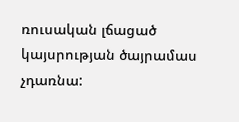ռուսական լճացած կայսրության ծայրամաս չդառնա: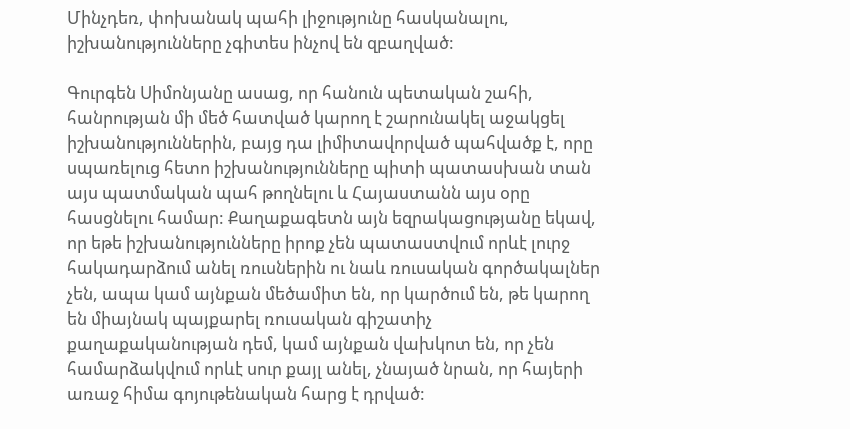Մինչդեռ, փոխանակ պահի լիջությունը հասկանալու, իշխանությունները չգիտես ինչով են զբաղված:

Գուրգեն Սիմոնյանը ասաց, որ հանուն պետական շահի, հանրության մի մեծ հատված կարող է շարունակել աջակցել իշխանություններին, բայց դա լիմիտավորված պահվածք է, որը սպառելուց հետո իշխանությունները պիտի պատասխան տան այս պատմական պահ թողնելու և Հայաստանն այս օրը հասցնելու համար: Քաղաքագետն այն եզրակացությանը եկավ, որ եթե իշխանությունները իրոք չեն պատաստվում որևէ լուրջ հակադարձում անել ռուսներին ու նաև ռուսական գործակալներ չեն, ապա կամ այնքան մեծամիտ են, որ կարծում են, թե կարող են միայնակ պայքարել ռուսական գիշատիչ քաղաքականության դեմ, կամ այնքան վախկոտ են, որ չեն համարձակվում որևէ սուր քայլ անել, չնայած նրան, որ հայերի առաջ հիմա գոյութենական հարց է դրված: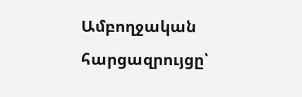Ամբողջական հարցազրույցը՝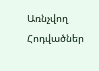Առնչվող Հոդվածներ